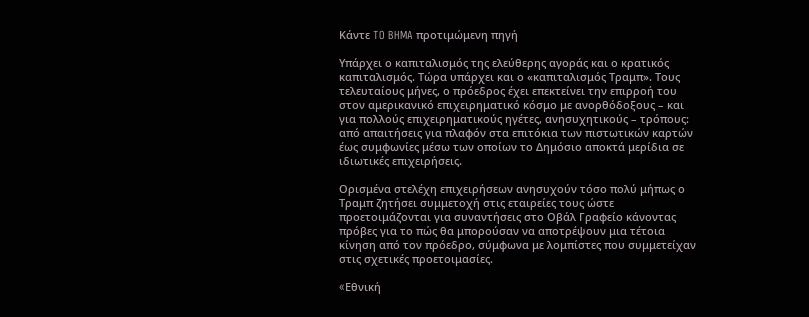Κάντε TO BHMA προτιμώμενη πηγή

Υπάρχει ο καπιταλισμός της ελεύθερης αγοράς και ο κρατικός καπιταλισμός. Τώρα υπάρχει και ο «καπιταλισμός Τραμπ». Τους τελευταίους μήνες, ο πρόεδρος έχει επεκτείνει την επιρροή του στον αμερικανικό επιχειρηματικό κόσμο με ανορθόδοξους – και για πολλούς επιχειρηματικούς ηγέτες, ανησυχητικούς – τρόπους: από απαιτήσεις για πλαφόν στα επιτόκια των πιστωτικών καρτών έως συμφωνίες μέσω των οποίων το Δημόσιο αποκτά μερίδια σε ιδιωτικές επιχειρήσεις.

Ορισμένα στελέχη επιχειρήσεων ανησυχούν τόσο πολύ μήπως ο Τραμπ ζητήσει συμμετοχή στις εταιρείες τους ώστε προετοιμάζονται για συναντήσεις στο Οβάλ Γραφείο κάνοντας πρόβες για το πώς θα μπορούσαν να αποτρέψουν μια τέτοια κίνηση από τον πρόεδρο, σύμφωνα με λομπίστες που συμμετείχαν στις σχετικές προετοιμασίες.

«Eθνική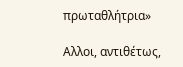πρωταθλήτρια»

Αλλοι, αντιθέτως,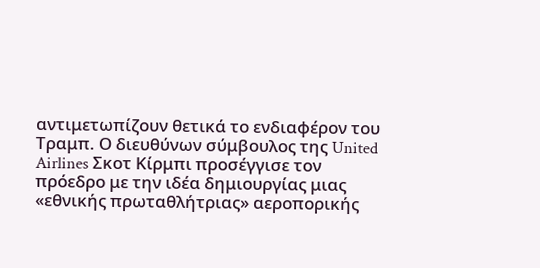αντιμετωπίζουν θετικά το ενδιαφέρον του Τραμπ. Ο διευθύνων σύμβουλος της United Airlines Σκοτ Κίρμπι προσέγγισε τον πρόεδρο με την ιδέα δημιουργίας μιας «εθνικής πρωταθλήτριας» αεροπορικής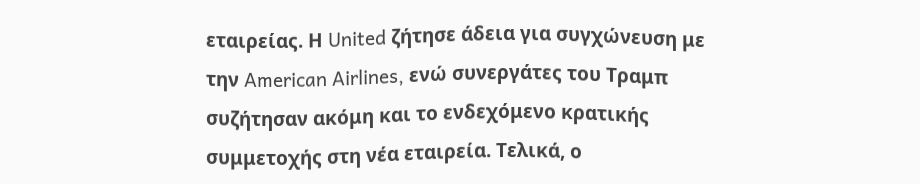εταιρείας. Η United ζήτησε άδεια για συγχώνευση με την American Airlines, ενώ συνεργάτες του Τραμπ συζήτησαν ακόμη και το ενδεχόμενο κρατικής συμμετοχής στη νέα εταιρεία. Τελικά, ο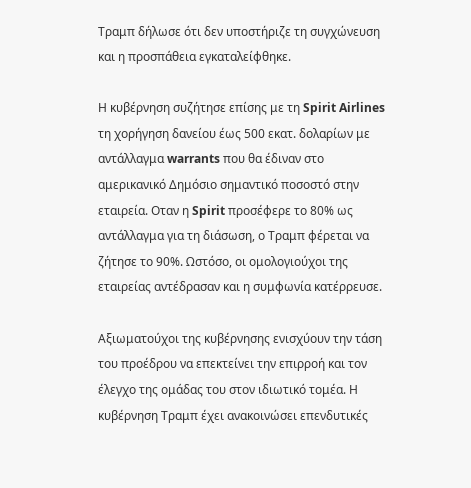Τραμπ δήλωσε ότι δεν υποστήριζε τη συγχώνευση και η προσπάθεια εγκαταλείφθηκε.

Η κυβέρνηση συζήτησε επίσης με τη Spirit Airlines τη χορήγηση δανείου έως 500 εκατ. δολαρίων με αντάλλαγμα warrants που θα έδιναν στο αμερικανικό Δημόσιο σημαντικό ποσοστό στην εταιρεία. Οταν η Spirit προσέφερε το 80% ως αντάλλαγμα για τη διάσωση, ο Τραμπ φέρεται να ζήτησε το 90%. Ωστόσο, οι ομολογιούχοι της εταιρείας αντέδρασαν και η συμφωνία κατέρρευσε.

Αξιωματούχοι της κυβέρνησης ενισχύουν την τάση του προέδρου να επεκτείνει την επιρροή και τον έλεγχο της ομάδας του στον ιδιωτικό τομέα. Η κυβέρνηση Τραμπ έχει ανακοινώσει επενδυτικές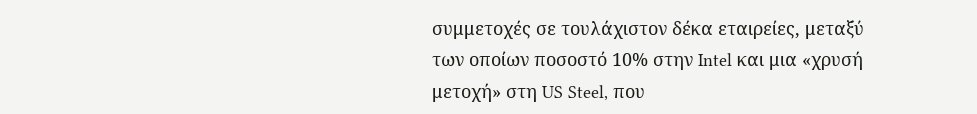συμμετοχές σε τουλάχιστον δέκα εταιρείες, μεταξύ των οποίων ποσοστό 10% στην Intel και μια «χρυσή μετοχή» στη US Steel, που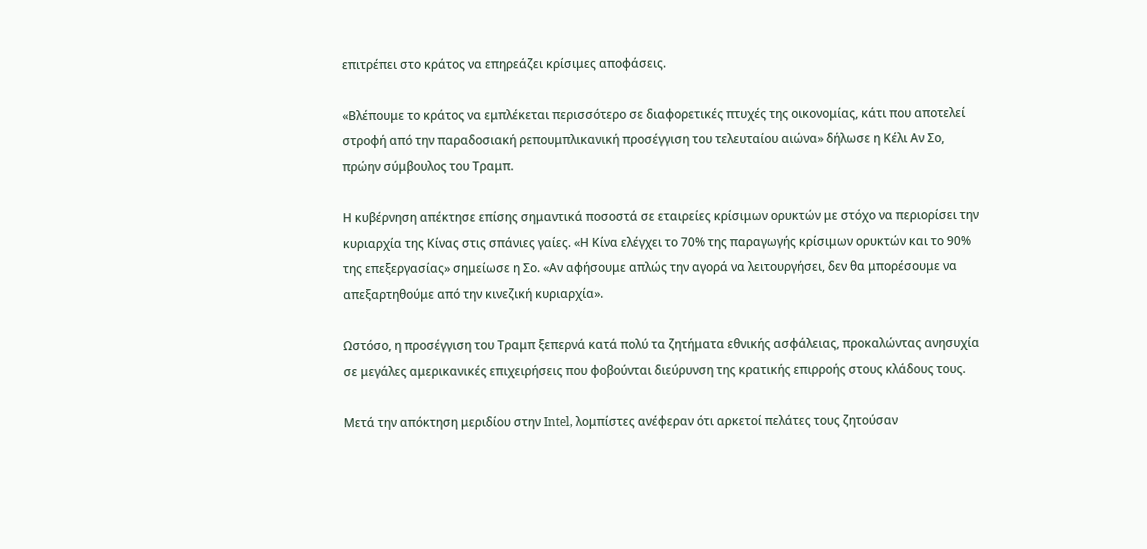επιτρέπει στο κράτος να επηρεάζει κρίσιμες αποφάσεις.

«Βλέπουμε το κράτος να εμπλέκεται περισσότερο σε διαφορετικές πτυχές της οικονομίας, κάτι που αποτελεί στροφή από την παραδοσιακή ρεπουμπλικανική προσέγγιση του τελευταίου αιώνα» δήλωσε η Κέλι Αν Σο, πρώην σύμβουλος του Τραμπ.

Η κυβέρνηση απέκτησε επίσης σημαντικά ποσοστά σε εταιρείες κρίσιμων ορυκτών με στόχο να περιορίσει την κυριαρχία της Κίνας στις σπάνιες γαίες. «Η Κίνα ελέγχει το 70% της παραγωγής κρίσιμων ορυκτών και το 90% της επεξεργασίας» σημείωσε η Σο. «Αν αφήσουμε απλώς την αγορά να λειτουργήσει, δεν θα μπορέσουμε να απεξαρτηθούμε από την κινεζική κυριαρχία».

Ωστόσο, η προσέγγιση του Τραμπ ξεπερνά κατά πολύ τα ζητήματα εθνικής ασφάλειας, προκαλώντας ανησυχία σε μεγάλες αμερικανικές επιχειρήσεις που φοβούνται διεύρυνση της κρατικής επιρροής στους κλάδους τους.

Μετά την απόκτηση μεριδίου στην Intel, λομπίστες ανέφεραν ότι αρκετοί πελάτες τους ζητούσαν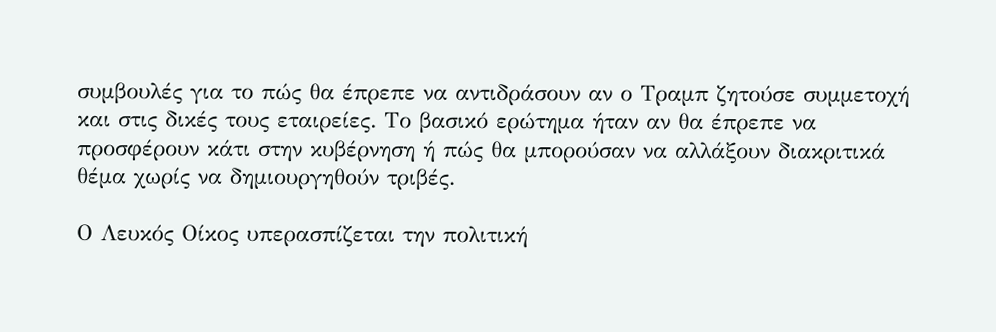συμβουλές για το πώς θα έπρεπε να αντιδράσουν αν ο Τραμπ ζητούσε συμμετοχή και στις δικές τους εταιρείες. Το βασικό ερώτημα ήταν αν θα έπρεπε να προσφέρουν κάτι στην κυβέρνηση ή πώς θα μπορούσαν να αλλάξουν διακριτικά θέμα χωρίς να δημιουργηθούν τριβές.

Ο Λευκός Οίκος υπερασπίζεται την πολιτική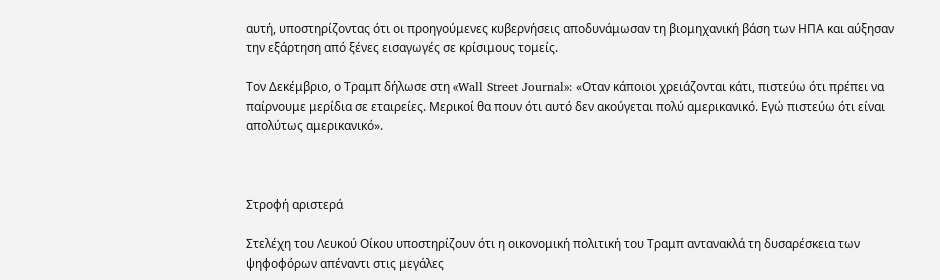αυτή, υποστηρίζοντας ότι οι προηγούμενες κυβερνήσεις αποδυνάμωσαν τη βιομηχανική βάση των ΗΠΑ και αύξησαν την εξάρτηση από ξένες εισαγωγές σε κρίσιμους τομείς.

Τον Δεκέμβριο, ο Τραμπ δήλωσε στη «Wall Street Journal»: «Οταν κάποιοι χρειάζονται κάτι, πιστεύω ότι πρέπει να παίρνουμε μερίδια σε εταιρείες. Μερικοί θα πουν ότι αυτό δεν ακούγεται πολύ αμερικανικό. Εγώ πιστεύω ότι είναι απολύτως αμερικανικό».



Στροφή αριστερά

Στελέχη του Λευκού Οίκου υποστηρίζουν ότι η οικονομική πολιτική του Τραμπ αντανακλά τη δυσαρέσκεια των ψηφοφόρων απέναντι στις μεγάλες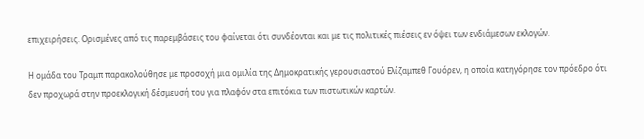επιχειρήσεις. Ορισμένες από τις παρεμβάσεις του φαίνεται ότι συνδέονται και με τις πολιτικές πιέσεις εν όψει των ενδιάμεσων εκλογών.

Η ομάδα του Τραμπ παρακολούθησε με προσοχή μια ομιλία της Δημοκρατικής γερουσιαστού Ελίζαμπεθ Γουόρεν, η οποία κατηγόρησε τον πρόεδρο ότι δεν προχωρά στην προεκλογική δέσμευσή του για πλαφόν στα επιτόκια των πιστωτικών καρτών.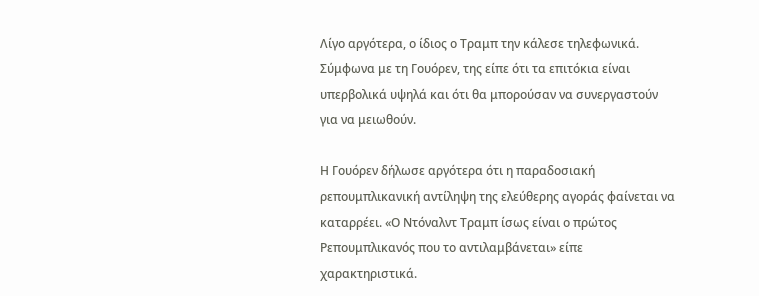Λίγο αργότερα, ο ίδιος ο Τραμπ την κάλεσε τηλεφωνικά. Σύμφωνα με τη Γουόρεν, της είπε ότι τα επιτόκια είναι υπερβολικά υψηλά και ότι θα μπορούσαν να συνεργαστούν για να μειωθούν.

Η Γουόρεν δήλωσε αργότερα ότι η παραδοσιακή ρεπουμπλικανική αντίληψη της ελεύθερης αγοράς φαίνεται να καταρρέει. «Ο Ντόναλντ Τραμπ ίσως είναι ο πρώτος Ρεπουμπλικανός που το αντιλαμβάνεται» είπε χαρακτηριστικά.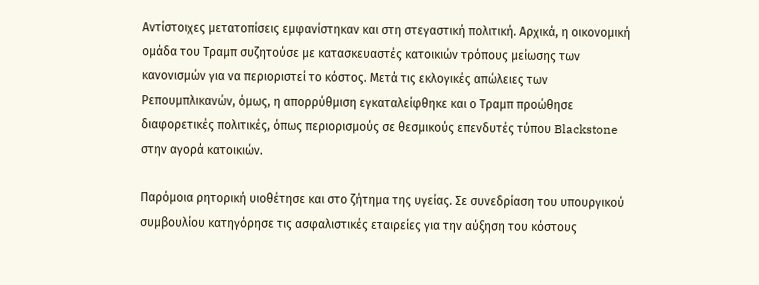Αντίστοιχες μετατοπίσεις εμφανίστηκαν και στη στεγαστική πολιτική. Αρχικά, η οικονομική ομάδα του Τραμπ συζητούσε με κατασκευαστές κατοικιών τρόπους μείωσης των κανονισμών για να περιοριστεί το κόστος. Μετά τις εκλογικές απώλειες των Ρεπουμπλικανών, όμως, η απορρύθμιση εγκαταλείφθηκε και ο Τραμπ προώθησε διαφορετικές πολιτικές, όπως περιορισμούς σε θεσμικούς επενδυτές τύπου Blackstone στην αγορά κατοικιών.

Παρόμοια ρητορική υιοθέτησε και στο ζήτημα της υγείας. Σε συνεδρίαση του υπουργικού συμβουλίου κατηγόρησε τις ασφαλιστικές εταιρείες για την αύξηση του κόστους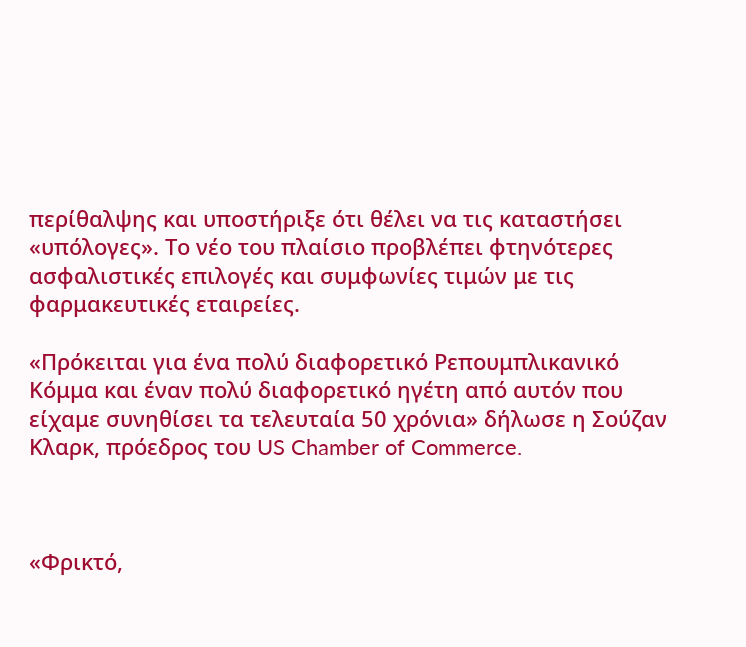περίθαλψης και υποστήριξε ότι θέλει να τις καταστήσει «υπόλογες». Το νέο του πλαίσιο προβλέπει φτηνότερες ασφαλιστικές επιλογές και συμφωνίες τιμών με τις φαρμακευτικές εταιρείες.

«Πρόκειται για ένα πολύ διαφορετικό Ρεπουμπλικανικό Κόμμα και έναν πολύ διαφορετικό ηγέτη από αυτόν που είχαμε συνηθίσει τα τελευταία 50 χρόνια» δήλωσε η Σούζαν Κλαρκ, πρόεδρος του US Chamber of Commerce.



«Φρικτό,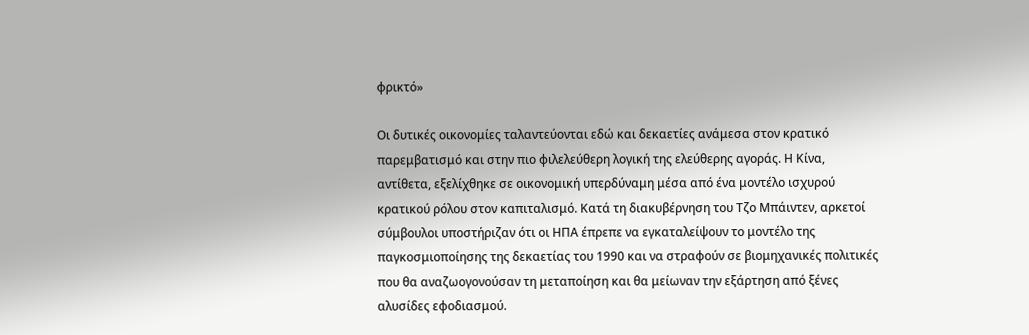φρικτό»

Οι δυτικές οικονομίες ταλαντεύονται εδώ και δεκαετίες ανάμεσα στον κρατικό παρεμβατισμό και στην πιο φιλελεύθερη λογική της ελεύθερης αγοράς. Η Κίνα, αντίθετα, εξελίχθηκε σε οικονομική υπερδύναμη μέσα από ένα μοντέλο ισχυρού κρατικού ρόλου στον καπιταλισμό. Κατά τη διακυβέρνηση του Τζο Μπάιντεν, αρκετοί σύμβουλοι υποστήριζαν ότι οι ΗΠΑ έπρεπε να εγκαταλείψουν το μοντέλο της παγκοσμιοποίησης της δεκαετίας του 1990 και να στραφούν σε βιομηχανικές πολιτικές που θα αναζωογονούσαν τη μεταποίηση και θα μείωναν την εξάρτηση από ξένες αλυσίδες εφοδιασμού.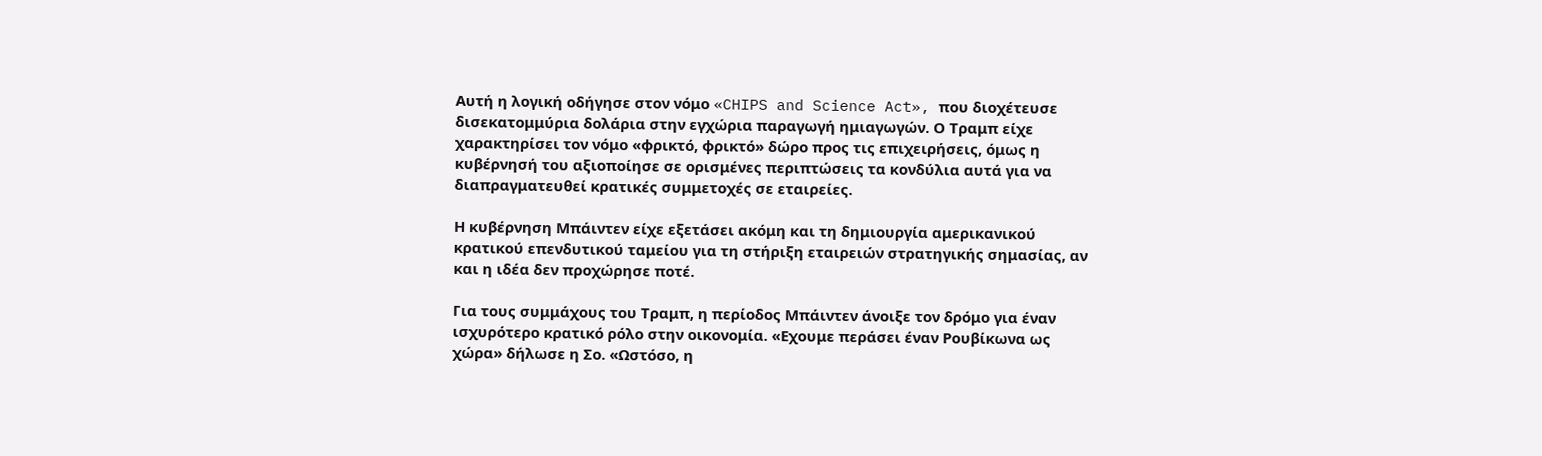Αυτή η λογική οδήγησε στον νόμο «CHIPS and Science Act», που διοχέτευσε δισεκατομμύρια δολάρια στην εγχώρια παραγωγή ημιαγωγών. Ο Τραμπ είχε χαρακτηρίσει τον νόμο «φρικτό, φρικτό» δώρο προς τις επιχειρήσεις, όμως η κυβέρνησή του αξιοποίησε σε ορισμένες περιπτώσεις τα κονδύλια αυτά για να διαπραγματευθεί κρατικές συμμετοχές σε εταιρείες.

Η κυβέρνηση Μπάιντεν είχε εξετάσει ακόμη και τη δημιουργία αμερικανικού κρατικού επενδυτικού ταμείου για τη στήριξη εταιρειών στρατηγικής σημασίας, αν και η ιδέα δεν προχώρησε ποτέ.

Για τους συμμάχους του Τραμπ, η περίοδος Μπάιντεν άνοιξε τον δρόμο για έναν ισχυρότερο κρατικό ρόλο στην οικονομία. «Εχουμε περάσει έναν Ρουβίκωνα ως χώρα» δήλωσε η Σο. «Ωστόσο, η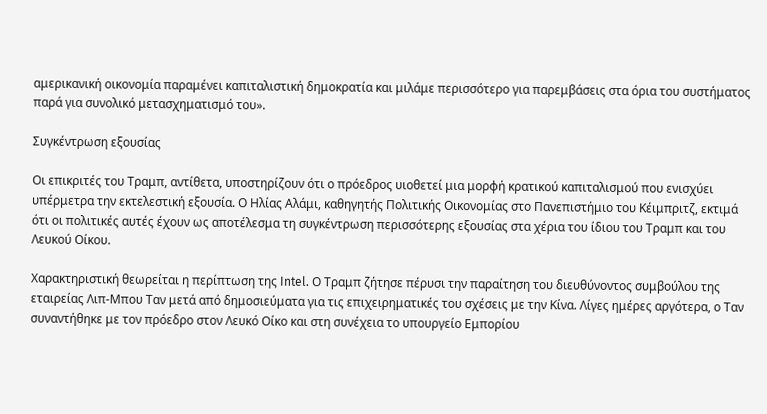αμερικανική οικονομία παραμένει καπιταλιστική δημοκρατία και μιλάμε περισσότερο για παρεμβάσεις στα όρια του συστήματος παρά για συνολικό μετασχηματισμό του».

Συγκέντρωση εξουσίας

Οι επικριτές του Τραμπ, αντίθετα, υποστηρίζουν ότι ο πρόεδρος υιοθετεί μια μορφή κρατικού καπιταλισμού που ενισχύει υπέρμετρα την εκτελεστική εξουσία. Ο Ηλίας Αλάμι, καθηγητής Πολιτικής Οικονομίας στο Πανεπιστήμιο του Κέιμπριτζ, εκτιμά ότι οι πολιτικές αυτές έχουν ως αποτέλεσμα τη συγκέντρωση περισσότερης εξουσίας στα χέρια του ίδιου του Τραμπ και του Λευκού Οίκου.

Χαρακτηριστική θεωρείται η περίπτωση της Intel. Ο Τραμπ ζήτησε πέρυσι την παραίτηση του διευθύνοντος συμβούλου της εταιρείας Λιπ-Μπου Ταν μετά από δημοσιεύματα για τις επιχειρηματικές του σχέσεις με την Κίνα. Λίγες ημέρες αργότερα, ο Ταν συναντήθηκε με τον πρόεδρο στον Λευκό Οίκο και στη συνέχεια το υπουργείο Εμπορίου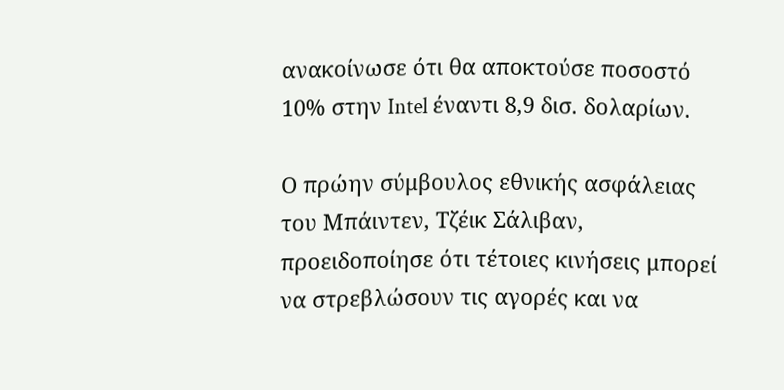ανακοίνωσε ότι θα αποκτούσε ποσοστό 10% στην Intel έναντι 8,9 δισ. δολαρίων.

Ο πρώην σύμβουλος εθνικής ασφάλειας του Μπάιντεν, Τζέικ Σάλιβαν, προειδοποίησε ότι τέτοιες κινήσεις μπορεί να στρεβλώσουν τις αγορές και να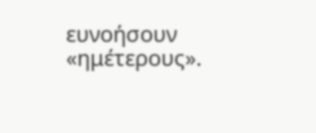ευνοήσουν «ημέτερους».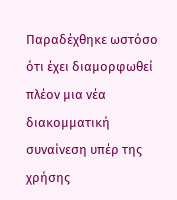Παραδέχθηκε ωστόσο ότι έχει διαμορφωθεί πλέον μια νέα διακομματική συναίνεση υπέρ της χρήσης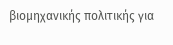βιομηχανικής πολιτικής για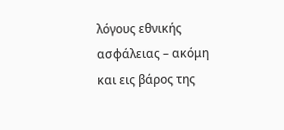λόγους εθνικής ασφάλειας – ακόμη και εις βάρος της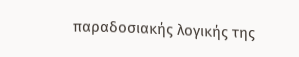παραδοσιακής λογικής της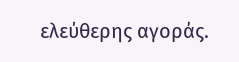ελεύθερης αγοράς.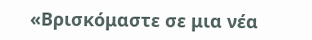«Βρισκόμαστε σε μια νέα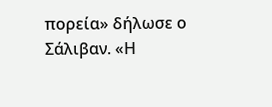πορεία» δήλωσε ο Σάλιβαν. «Η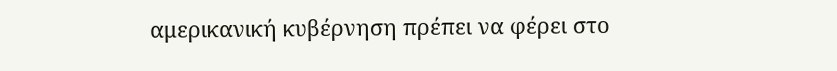αμερικανική κυβέρνηση πρέπει να φέρει στο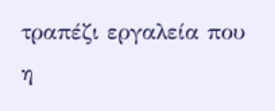τραπέζι εργαλεία που η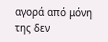αγορά από μόνη της δεν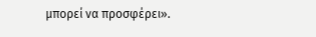μπορεί να προσφέρει».